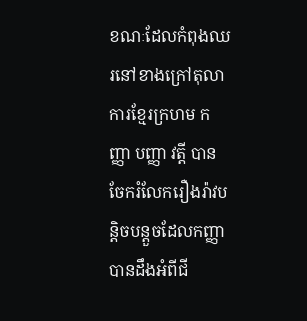ខណៈដែលកំពុងឈរនៅខាងក្រៅតុលាការខ្មែរក្រហម កញ្ញា បញ្ញា វត្តី បានចែករំលែករឿងរ៉ាវបន្តិចបន្តួចដែលកញ្ញាបានដឹងអំពីជី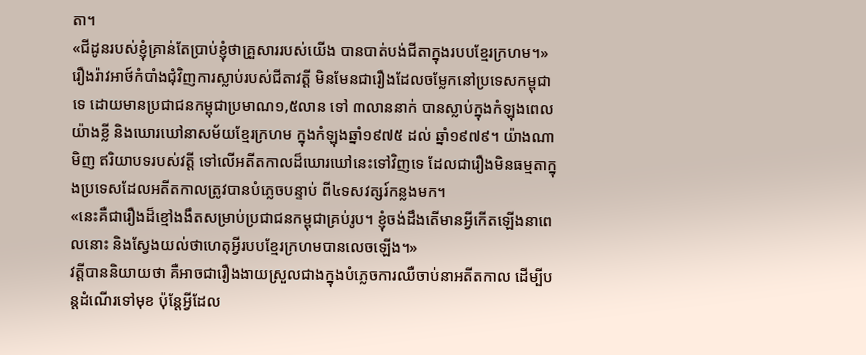តា។
«ជីដូនរបស់ខ្ញុំគ្រាន់តែប្រាប់ខ្ញុំថាគ្រួសាររបស់យើង បានបាត់បង់ជីតាក្នុងរបបខ្មែរក្រហម។»
រឿងរ៉ាវអាថ៍កំបាំងជុំវិញការស្លាប់របស់ជីតាវត្តី មិនមែនជារឿងដែលចម្លែកនៅប្រទេសកម្ពុជាទេ ដោយមានប្រជាជនកម្ពុជាប្រមាណ១,៥លាន ទៅ ៣លាននាក់ បានស្លាប់ក្នុងកំឡុងពេលយ៉ាងខ្លី និងឃោរឃៅនាសម័យខ្មែរក្រហម ក្នុងកំឡុងឆ្នាំ១៩៧៥ ដល់ ឆ្នាំ១៩៧៩។ យ៉ាងណាមិញ ឥរិយាបទរបស់វត្តី ទៅលើអតីតកាលដ៏ឃោរឃៅនេះទៅវិញទេ ដែលជារឿងមិនធម្មតាក្នុងប្រទេសដែលអតីតកាលត្រូវបានបំភ្លេចបន្ទាប់ ពី៤ទសវត្សរ៍កន្លងមក។
«នេះគឺជារឿងដ៏ខ្មៅងងឹតសម្រាប់ប្រជាជនកម្ពុជាគ្រប់រូប។ ខ្ញុំចង់ដឹងតើមានអ្វីកើតឡើងនាពេលនោះ និងស្វែងយល់ថាហេតុអ្វីរបបខ្មែរក្រហមបានលេចឡើង។»
វត្តីបាននិយាយថា គឺអាចជារឿងងាយស្រួលជាងក្នុងបំភ្លេចការឈឺចាប់នាអតីតកាល ដើម្បីបន្តដំណើរទៅមុខ ប៉ុន្តែអ្វីដែល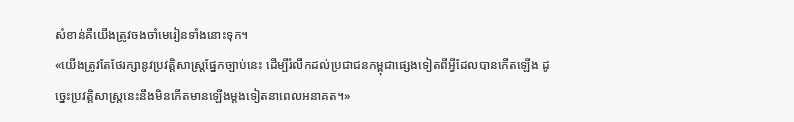សំខាន់គឺយើងត្រូវចងចាំមេរៀនទាំងនោះទុក។
«យើងត្រូវតែថែរក្សានូវប្រវត្តិសាស្ត្រផ្នែកច្បាប់នេះ ដើម្បីរំលឹកដល់ប្រជាជនកម្ពុជាផ្សេងទៀតពីអ្វីដែលបានកើតឡើង ដូច្នេះប្រវត្តិសាស្ត្រនេះនឹងមិនកើតមានឡើងម្ដងទៀតនាពេលអនាគត។»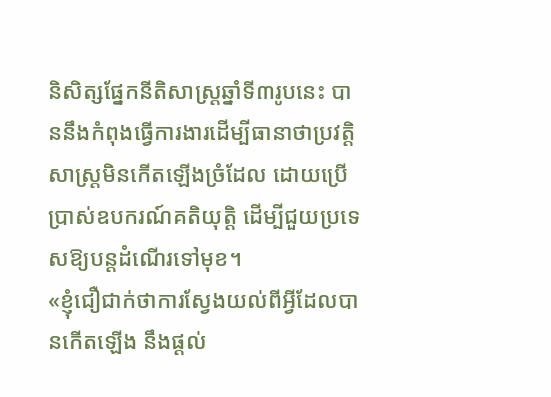និសិត្សផ្នែកនីតិសាស្ត្រឆ្នាំទី៣រូបនេះ បាននឹងកំពុងធ្វើការងារដើម្បីធានាថាប្រវត្តិសាស្ត្រមិនកើតឡើងច្រំដែល ដោយប្រើប្រាស់ឧបករណ៍គតិយុត្តិ ដើម្បីជួយប្រទេសឱ្យបន្តដំណើរទៅមុខ។
«ខ្ញុំជឿជាក់ថាការស្វែងយល់ពីអ្វីដែលបានកើតឡើង នឹងផ្ដល់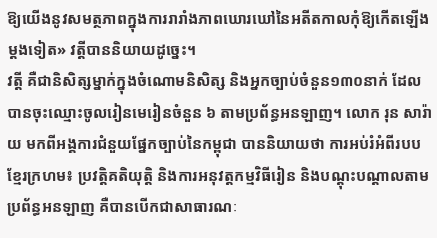ឱ្យយើងនូវសមត្ថភាពក្នុងការរារាំងភាពឃោរឃៅនៃអតីតកាលកុំឱ្យកើតឡើងម្ដងទៀត» វត្តីបាននិយាយដូច្នេះ។
វត្តី គឺជានិសិត្សម្នាក់ក្នុងចំណោមនិសិត្ស និងអ្នកច្បាប់ចំនួន១៣០នាក់ ដែលបានចុះឈ្មោះចូលរៀនមេរៀនចំនួន ៦ តាមប្រព័ន្ធអនឡាញ។ លោក រុន សារ៉ាយ មកពីអង្គការជំនួយផ្នែកច្បាប់នៃកម្ពុជា បាននិយាយថា ការអប់រំអំពីរបបខ្មែរក្រហម៖ ប្រវត្តិគតិយុត្តិ និងការអនុវត្តកម្មវិធីរៀន និងបណ្ដុះបណ្ដាលតាមប្រព័ន្ធអនឡាញ គឺបានបើកជាសាធារណៈ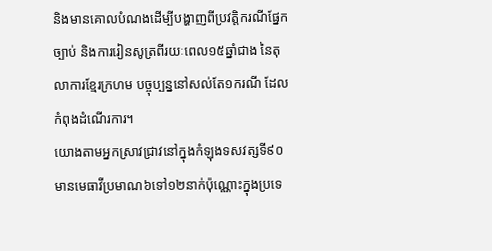និងមានគោលបំណងដើម្បីបង្ហាញពីប្រវត្តិករណីផ្នែកច្បាប់ និងការរៀនសូត្រពីរយៈពេល១៥ឆ្នាំជាង នៃតុលាការខ្មែរក្រហម បច្ចុប្បន្ននៅសល់តែ១ករណី ដែលកំពុងដំណើរការ។
យោងតាមអ្នកស្រាវជ្រាវនៅក្នុងកំឡុងទសវត្សទី៩០ មានមេធាវីប្រមាណ៦ទៅ១២នាក់ប៉ុណ្ណោះក្នុងប្រទេ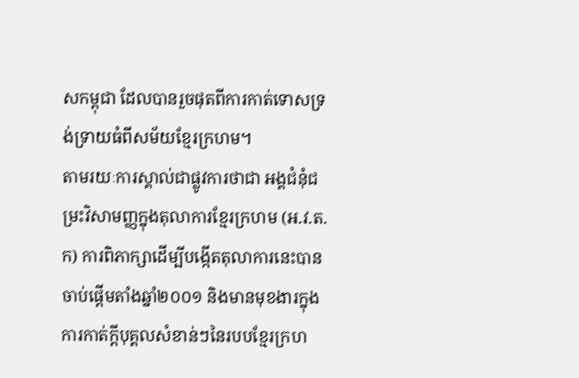សកម្ពុជា ដែលបានរួចផុតពីការកាត់ទោសទ្រង់ទ្រាយធំពីសម័យខ្មែរក្រហម។
តាមរយៈការស្គាល់ជាផ្លូវការថាជា អង្គជំនុំជម្រះវិសាមញ្ញក្នុងតុលាការខ្មែរក្រហម (អ.វ.ត.ក) ការពិភាក្សាដើម្បីបង្កើតតុលាការនេះបានចាប់ផ្ដើមតាំងឆ្នាំ២០០១ និងមានមុខងារក្នុងការកាត់ក្ដីបុគ្គលសំខាន់ៗនៃរបបខ្មែរក្រហ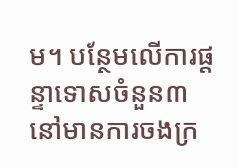ម។ បន្ថែមលើការផ្ដន្ទាទោសចំនួន៣ នៅមានការចងក្រ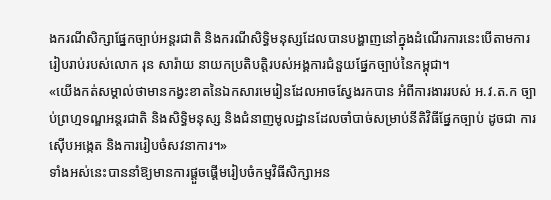ងករណីសិក្សាផ្នែកច្បាប់អន្តរជាតិ និងករណីសិទ្ធិមនុស្សដែលបានបង្ហាញនៅក្នុងដំណើរការនេះបើតាមការរៀបរាប់របស់លោក រុន សារ៉ាយ នាយកប្រតិបត្តិរបស់អង្គការជំនួយផ្នែកច្បាប់នៃកម្ពុជា។
«យើងកត់សម្គាល់ថាមានកង្វះខាតនៃឯកសារមេរៀនដែលអាចស្វែងរកបាន អំពីការងាររបស់ អ.វ.ត.ក ច្បាប់ព្រហ្មទណ្ឌអន្តរជាតិ និងសិទ្ធិមនុស្ស និងជំនាញមូលដ្ឋានដែលចាំបាច់សម្រាប់នីតិវិធីផ្នែកច្បាប់ ដូចជា ការស៊ើបអង្កេត និងការរៀបចំសវនាការ។»
ទាំងអស់នេះបាននាំឱ្យមានការផ្ដួចផ្ដើមរៀបចំកម្មវិធីសិក្សាអន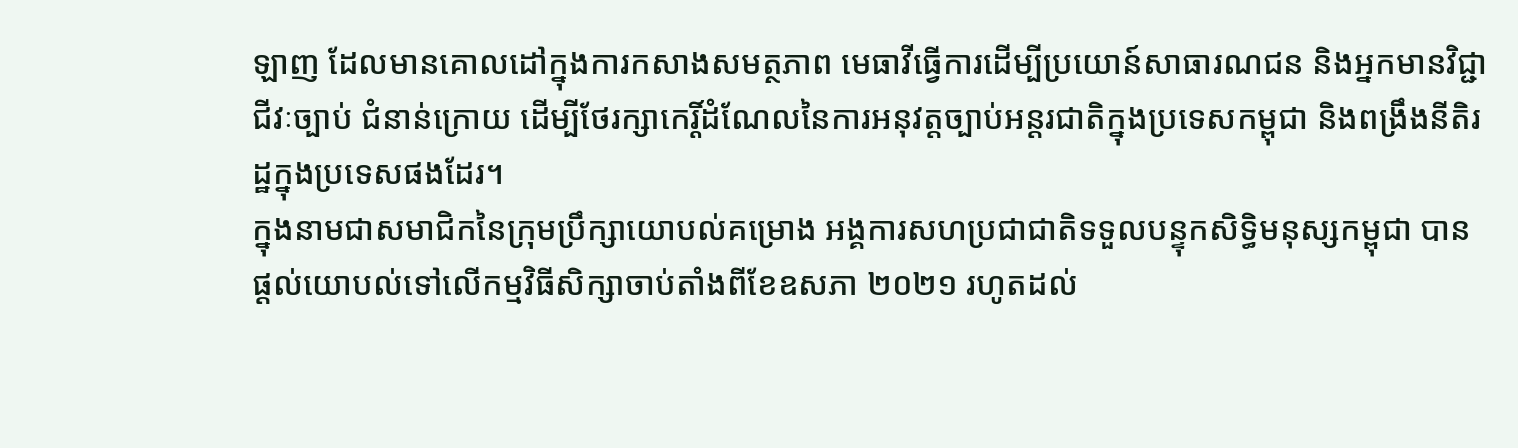ឡាញ ដែលមានគោលដៅក្នុងការកសាងសមត្ថភាព មេធាវីធ្វើការដើម្បីប្រយោន៍សាធារណជន និងអ្នកមានវិជ្ជាជីវៈច្បាប់ ជំនាន់ក្រោយ ដើម្បីថែរក្សាកេរ្តិ៍ដំណែលនៃការអនុវត្តច្បាប់អន្តរជាតិក្នុងប្រទេសកម្ពុជា និងពង្រឹងនីតិរដ្ឋក្នុងប្រទេសផងដែរ។
ក្នុងនាមជាសមាជិកនៃក្រុមប្រឹក្សាយោបល់គម្រោង អង្គការសហប្រជាជាតិទទួលបន្ទុកសិទ្ធិមនុស្សកម្ពុជា បានផ្ដល់យោបល់ទៅលើកម្មវិធីសិក្សាចាប់តាំងពីខែឧសភា ២០២១ រហូតដល់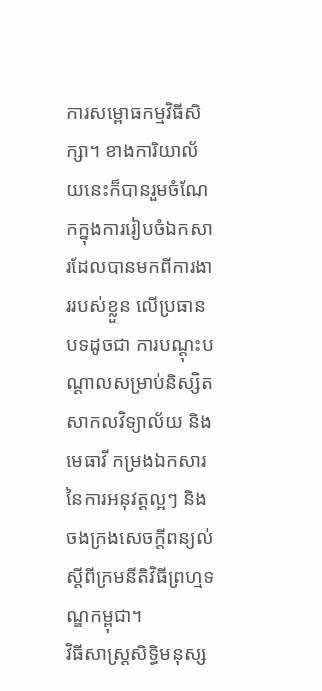ការសម្ពោធកម្មវិធីសិក្សា។ ខាងការិយាល័យនេះក៏បានរួមចំណែកក្នុងការរៀបចំឯកសារដែលបានមកពីការងាររបស់ខ្លួន លើប្រធានបទដូចជា ការបណ្ដុះបណ្ដាលសម្រាប់និស្សិតសាកលវិទ្យាល័យ និងមេធាវី កម្រងឯកសារនៃការអនុវត្តល្អៗ និងចងក្រងសេចក្ដីពន្យល់ស្ដីពីក្រមនីតិវិធីព្រហ្មទណ្ឌកម្ពុជា។
វិធីសាស្ត្រសិទ្ធិមនុស្ស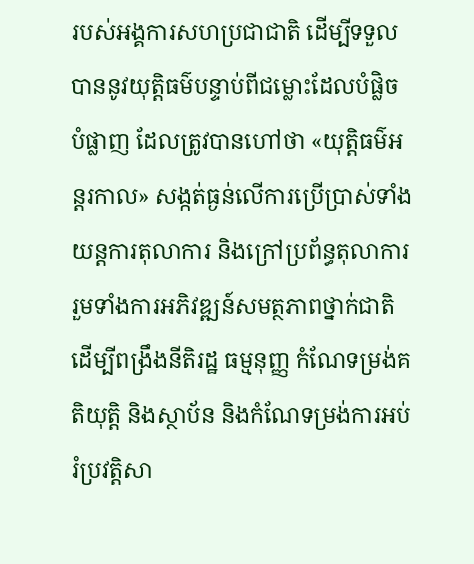របស់អង្គការសហប្រជាជាតិ ដើម្បីទទួលបាននូវយុត្តិធម៌បន្ទាប់ពីជម្លោះដែលបំផ្លិចបំផ្លាញ ដែលត្រូវបានហៅថា «យុត្តិធម៌អន្តរកាល» សង្កត់ធ្ងន់លើការប្រើប្រាស់ទាំងយន្តការតុលាការ និងក្រៅប្រព័ន្ធតុលាការ រួមទាំងការអភិវឌ្ឍន៍សមត្ថភាពថ្នាក់ជាតិ ដើម្បីពង្រឹងនីតិរដ្ឋ ធម្មនុញ្ញ កំណែទម្រង់គតិយុត្តិ និងស្ថាប័ន និងកំណែទម្រង់ការអប់រំប្រវត្តិសា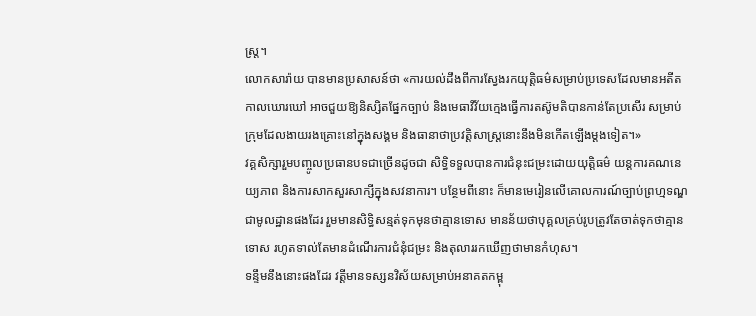ស្រ្ត។
លោកសារ៉ាយ បានមានប្រសាសន៍ថា «ការយល់ដឹងពីការស្វែងរកយុត្តិធម៌សម្រាប់ប្រទេសដែលមានអតីតកាលឃោរឃៅ អាចជួយឱ្យនិស្សិតផ្នែកច្បាប់ និងមេធាវីវ័យក្មេងធ្វើការតស៊ូមតិបានកាន់តែប្រសើរ សម្រាប់ក្រុមដែលងាយរងគ្រោះនៅក្នុងសង្គម និងធានាថាប្រវត្តិសាស្ត្រនោះនឹងមិនកើតឡើងម្ដងទៀត។»
វគ្គសិក្សារួមបញ្ចូលប្រធានបទជាច្រើនដូចជា សិទ្ធិទទួលបានការជំនុះជម្រះដោយយុត្តិធម៌ យន្តការគណនេយ្យភាព និងការសាកសួរសាក្សីក្នុងសវនាការ។ បន្ថែមពីនោះ ក៏មានមេរៀនលើគោលការណ៍ច្បាប់ព្រហ្មទណ្ឌជាមូលដ្ឋានផងដែរ រួមមានសិទ្ធិសន្មត់ទុកមុនថាគ្មានទោស មានន័យថាបុគ្គលគ្រប់រូបត្រូវតែចាត់ទុកថាគ្មានទោស រហូតទាល់តែមានដំណើរការជំនុំជម្រះ និងតុលាររកឃើញថាមានកំហុស។
ទន្ទឹមនឹងនោះផងដែរ វត្តីមានទស្សនវិស័យសម្រាប់អនាគតកម្ពុ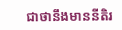ជាថានឹងមាននីតិរ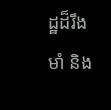ដ្ឋដ៏រឹងមាំ និង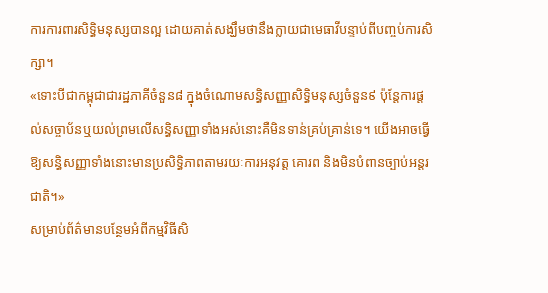ការការពារសិទ្ធិមនុស្សបានល្អ ដោយគាត់សង្ឃឹមថានឹងក្លាយជាមេធាវីបន្ទាប់ពីបញ្ចប់ការសិក្សា។
«ទោះបីជាកម្ពុជាជារដ្ឋភាគីចំនួន៨ ក្នុងចំណោមសន្ធិសញ្ញាសិទ្ធិមនុស្សចំនួន៩ ប៉ុន្តែការផ្ដល់សច្ចាប័នឬយល់ព្រមលើសន្ធិសញ្ញាទាំងអស់នោះគឺមិនទាន់គ្រប់គ្រាន់ទេ។ យើងអាចធ្វើឱ្យសន្ធិសញ្ញាទាំងនោះមានប្រសិទ្ធិភាពតាមរយៈការអនុវត្ត គោរព និងមិនបំពានច្បាប់អន្តរជាតិ។»
សម្រាប់ព័ត៌មានបន្ថែមអំពីកម្មវិធីសិ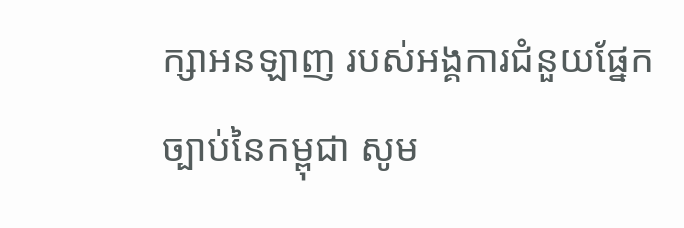ក្សាអនឡាញ របស់អង្គការជំនួយផ្នែកច្បាប់នៃកម្ពុជា សូម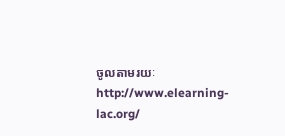ចូលតាមរយៈ http://www.elearning-lac.org/